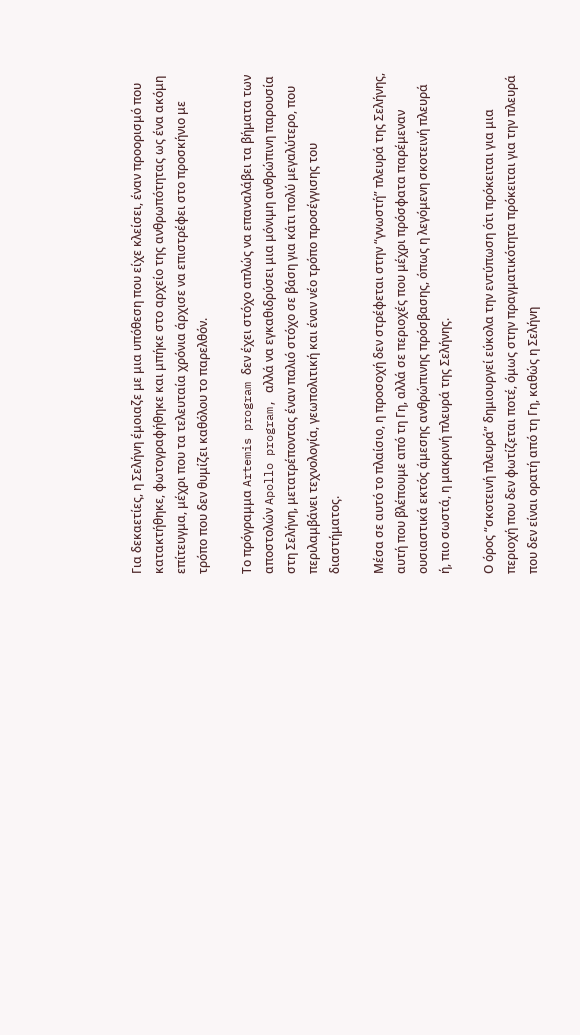Για δεκαετίες, η Σελήνη έμοιαζε με μια υπόθεση που είχε κλείσει, έναν προορισμό που κατακτήθηκε, φωτογραφήθηκε και μπήκε στο αρχείο της ανθρωπότητας ως ένα ακόμη επίτευγμα, μέχρι που τα τελευταία χρόνια άρχισε να επιστρέφει στο προσκήνιο με τρόπο που δεν θυμίζει καθόλου το παρελθόν.

Το πρόγραμμα Artemis program δεν έχει στόχο απλώς να επαναλάβει τα βήματα των αποστολών Apollo program, αλλά να εγκαθιδρύσει μια μόνιμη ανθρώπινη παρουσία στη Σελήνη, μετατρέποντας έναν παλιό στόχο σε βάση για κάτι πολύ μεγαλύτερο, που περιλαμβάνει τεχνολογία, γεωπολιτική και έναν νέο τρόπο προσέγγισης του διαστήματος.

Μέσα σε αυτό το πλαίσιο, η προσοχή δεν στρέφεται στην “γνωστή” πλευρά της Σελήνης, αυτή που βλέπουμε από τη Γη, αλλά σε περιοχές που μέχρι πρόσφατα παρέμεναν ουσιαστικά εκτός άμεσης ανθρώπινης πρόσβασης, όπως η λεγόμενη σκοτεινή πλευρά ή, πιο σωστά, η μακρινή πλευρά της Σελήνης.

Ο όρος “σκοτεινή πλευρά” δημιουργεί εύκολα την εντύπωση ότι πρόκειται για μια περιοχή που δεν φωτίζεται ποτέ, όμως στην πραγματικότητα πρόκειται για την πλευρά που δεν είναι ορατή από τη Γη, καθώς η Σελήνη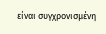είναι συγχρονισμένη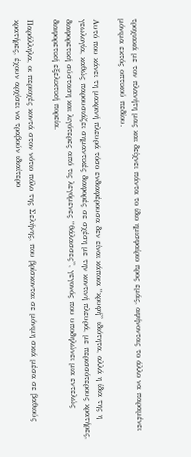τροχιακά με τον πλανήτη μας και δείχνει πάντα το ίδιο ημισφαίριο προς εμάς, αφήνοντας το άλλο να παραμένει μόνιμα εκτός οπτικού πεδίου.

Αυτό που κάνει τη μακρινή πλευρά τόσο ενδιαφέρουσα δεν είναι κάποια “κρυφή” ιδιότητα, αλλά η ίδια της η γεωλογία, καθώς παρουσιάζει σημαντικές διαφορές σε σχέση με την κοντινή πλευρά, με περισσότερους κρατήρες, διαφορετική σύσταση και λιγότερες από τις λεγόμενες “θάλασσες”, γεγονός που υποδηλώνει μια εντελώς διαφορετική εξελικτική πορεία.

Παράλληλα, οι περιοχές κοντά στον νότιο πόλο της Σελήνης, που βρίσκονται σε μόνιμη σκιά μέσα σε βαθιούς κρατήρες, έχουν αρχίσει να τραβούν ιδιαίτερο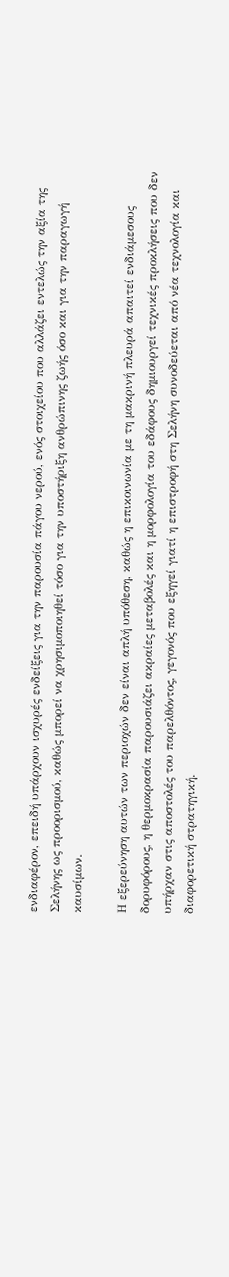ενδιαφέρον, επειδή υπάρχουν ισχυρές ενδείξεις για την παρουσία πάγου νερού, ενός στοιχείου που αλλάζει εντελώς την αξία της Σελήνης ως προορισμού, καθώς μπορεί να χρησιμοποιηθεί τόσο για την υποστήριξη ανθρώπινης ζωής όσο και για την παραγωγή καυσίμων.

Η εξερεύνηση αυτών των περιοχών δεν είναι απλή υπόθεση, καθώς η επικοινωνία με τη μακρινή πλευρά απαιτεί ενδιάμεσους δορυφόρους, η θερμοκρασία παρουσιάζει ακραίες μεταβολές και η μορφολογία του εδάφους δημιουργεί τεχνικές προκλήσεις που δεν υπήρχαν στις αποστολές του παρελθόντος, γεγονός που εξηγεί γιατί η επιστροφή στη Σελήνη συνοδεύεται από νέα τεχνολογία και διαφορετική στρατηγική.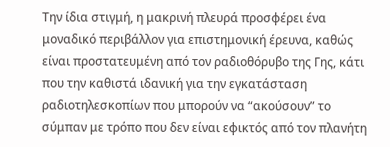Την ίδια στιγμή, η μακρινή πλευρά προσφέρει ένα μοναδικό περιβάλλον για επιστημονική έρευνα, καθώς είναι προστατευμένη από τον ραδιοθόρυβο της Γης, κάτι που την καθιστά ιδανική για την εγκατάσταση ραδιοτηλεσκοπίων που μπορούν να “ακούσουν” το σύμπαν με τρόπο που δεν είναι εφικτός από τον πλανήτη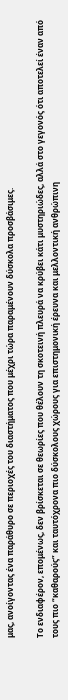μας, ανοίγοντας ένα παράθυρο σε περιοχές του διαστήματος που μέχρι τώρα παραμένουν δύσκολα προσβάσιμες.

Το ενδιαφέρον, επομένως, δεν βρίσκεται σε θεωρίες που θέλουν τη σκοτεινή πλευρά να κρύβει κάτι μυστηριώδες, αλλά στο γεγονός ότι αποτελεί έναν από τους πιο “καθαρούς” και ταυτόχρονα πιο δύσκολους χώρους για επιστημονική έρευνα και μελλοντική ανθρώπινη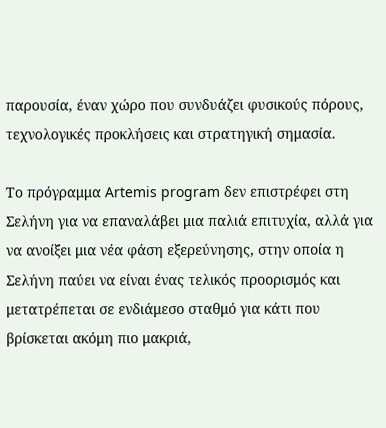παρουσία, έναν χώρο που συνδυάζει φυσικούς πόρους, τεχνολογικές προκλήσεις και στρατηγική σημασία.

Το πρόγραμμα Artemis program δεν επιστρέφει στη Σελήνη για να επαναλάβει μια παλιά επιτυχία, αλλά για να ανοίξει μια νέα φάση εξερεύνησης, στην οποία η Σελήνη παύει να είναι ένας τελικός προορισμός και μετατρέπεται σε ενδιάμεσο σταθμό για κάτι που βρίσκεται ακόμη πιο μακριά,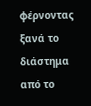φέρνοντας ξανά το διάστημα από το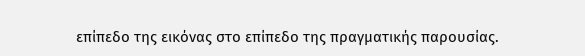επίπεδο της εικόνας στο επίπεδο της πραγματικής παρουσίας.